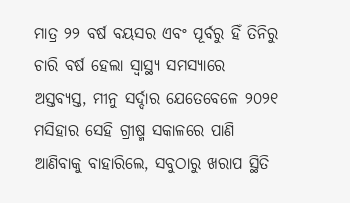ମାତ୍ର ୨୨ ବର୍ଷ ବୟସର ଏବଂ ପୂର୍ବରୁ ହିଁ ତିନିରୁ ଚାରି ବର୍ଷ ହେଲା ସ୍ୱାସ୍ଥ୍ୟ ସମସ୍ୟାରେ ଅସ୍ତବ୍ୟସ୍ତ, ମୀନୁ ସର୍ଦ୍ଦାର ଯେତେବେଳେ ୨୦୨୧ ମସିହାର ସେହି ଗ୍ରୀଷ୍ମ ସକାଳରେ ପାଣି ଆଣିବାକୁ ବାହାରିଲେ, ସବୁଠାରୁ ଖରାପ ସ୍ଥିତି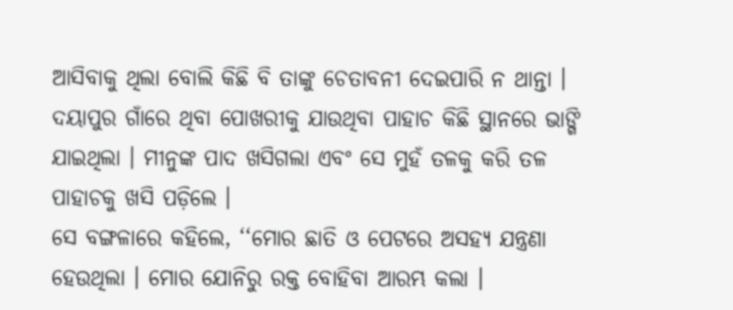ଆସିବାକୁ ଥିଲା ବୋଲି କିଛି ବି ତାଙ୍କୁ ଚେତାବନୀ ଦେଇପାରି ନ ଥାନ୍ତା । ଦୟାପୁର ଗାଁରେ ଥିବା ପୋଖରୀକୁ ଯାଉଥିବା ପାହାଚ କିଛି ସ୍ଥାନରେ ଭାଙ୍ଗି ଯାଇଥିଲା । ମୀନୁଙ୍କ ପାଦ ଖସିଗଲା ଏବଂ ସେ ମୁହଁ ତଳକୁ କରି ତଳ ପାହାଚକୁ ଖସି ପଡ଼ିଲେ ।
ସେ ବଙ୍ଗଳାରେ କହିଲେ, ‘‘ମୋର ଛାତି ଓ ପେଟରେ ଅସହ୍ୟ ଯନ୍ତ୍ରଣା ହେଉଥିଲା । ମୋର ଯୋନିରୁ ରକ୍ତ ବୋହିବା ଆରମ୍ଭ କଲା ।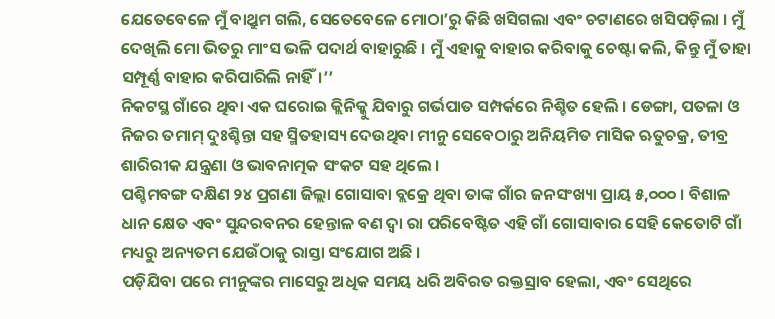ଯେତେବେଳେ ମୁଁ ବାଥ୍ରୁମ ଗଲି, ସେତେବେଳେ ମୋଠା’ରୁ କିଛି ଖସିଗଲା ଏବଂ ଚଟାଣରେ ଖସିପଡ଼ିଲା । ମୁଁ ଦେଖିଲି ମୋ ଭିତରୁ ମାଂସ ଭଳି ପଦାର୍ଥ ବାହାରୁଛି । ମୁଁ ଏହାକୁ ବାହାର କରିବାକୁ ଚେଷ୍ଟା କଲି, କିନ୍ତୁ ମୁଁ ତାହା ସମ୍ପୂର୍ଣ୍ଣ ବାହାର କରିପାରିଲି ନାହିଁ।’’
ନିକଟସ୍ଥ ଗାଁରେ ଥିବା ଏକ ଘରୋଇ କ୍ଲିନିକ୍କୁ ଯିବାରୁ ଗର୍ଭପାତ ସମ୍ପର୍କରେ ନିଶ୍ଚିତ ହେଲି । ଡେଙ୍ଗା, ପତଳା ଓ ନିଜର ତମାମ୍ ଦୁଃଶ୍ଚିନ୍ତା ସହ ସ୍ମିତହାସ୍ୟ ଦେଉଥିବା ମୀନୁ ସେବେଠାରୁ ଅନିୟମିତ ମାସିକ ଋତୁଚକ୍ର, ତୀବ୍ର ଶାରିରୀକ ଯନ୍ତ୍ରଣା ଓ ଭାବନାତ୍ମକ ସଂକଟ ସହ ଥିଲେ ।
ପଶ୍ଚିମବଙ୍ଗ ଦକ୍ଷିଣ ୨୪ ପ୍ରଗଣା ଜିଲ୍ଲା ଗୋସାବା ବ୍ଲକ୍ରେ ଥିବା ତାଙ୍କ ଗାଁର ଜନସଂଖ୍ୟା ପ୍ରାୟ ୫,୦୦୦ । ବିଶାଳ ଧାନ କ୍ଷେତ ଏବଂ ସୁନ୍ଦରବନର ହେନ୍ତାଳ ବଣ ଦ୍ୱା ରା ପରିବେଷ୍ଟିତ ଏହି ଗାଁ ଗୋସାବାର ସେହି କେତୋଟି ଗାଁ ମଧ୍ୟରୁ ଅନ୍ୟତମ ଯେଉଁଠାକୁ ରାସ୍ତା ସଂଯୋଗ ଅଛି ।
ପଡ଼ିଯିବା ପରେ ମୀନୁଙ୍କର ମାସେରୁ ଅଧିକ ସମୟ ଧରି ଅବିରତ ରକ୍ତସ୍ରାବ ହେଲା, ଏବଂ ସେଥିରେ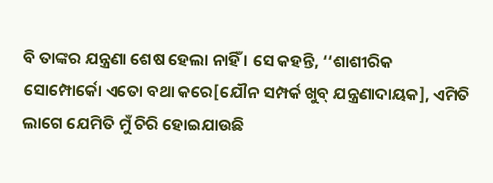ବି ତାଙ୍କର ଯନ୍ତ୍ରଣା ଶେଷ ହେଲା ନାହିଁ । ସେ କହନ୍ତି, ‘‘ଶାଶୀରିକ ସୋମ୍ପୋର୍କୋ ଏତୋ ବଥା କରେ[ଯୌନ ସମ୍ପର୍କ ଖୁବ୍ ଯନ୍ତ୍ରଣାଦାୟକ], ଏମିତି ଲାଗେ ଯେମିତି ମୁଁ ଚିରି ହୋଇଯାଉଛି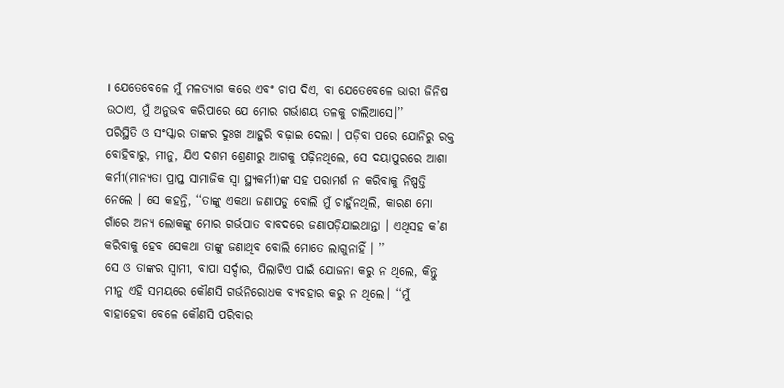। ଯେତେବେଳେ ମୁଁ ମଳତ୍ୟାଗ କରେ ଏବଂ ଚାପ ଦିଏ, ବା ଯେତେବେଳେ ଭାରୀ ଜିନିଷ ଉଠାଏ, ମୁଁ ଅନୁଭବ କରିପାରେ ଯେ ମୋର ଗର୍ଭାଶୟ ତଳକୁ ଚାଲିଆସେ।’’
ପରିସ୍ଥିତି ଓ ସଂସ୍କାର ତାଙ୍କର ଦୁଃଖ ଆହୁରି ବଢ଼ାଇ ଦେଲା । ପଡ଼ିବା ପରେ ଯୋନିରୁ ରକ୍ତ ବୋହିବାରୁ, ମୀନୁ, ଯିଏ ଦଶମ ଶ୍ରେଣୀରୁ ଆଗକୁ ପଢ଼ିନଥିଲେ, ସେ ଦୟାପୁରରେ ଆଶା କର୍ମୀ(ମାନ୍ୟତା ପ୍ରାପ୍ତ ସାମାଜିକ ସ୍ୱା ସ୍ଥ୍ୟକର୍ମୀ)ଙ୍କ ସହ ପରାମର୍ଶ ନ କରିବାକୁ ନିଷ୍ପତ୍ତି ନେଲେ । ସେ କହନ୍ତି, ‘‘ତାଙ୍କୁ ଏକଥା ଜଣାପଡୁ ବୋଲି ମୁଁ ଚାହୁଁନଥିଲି, କାରଣ ମୋ ଗାଁରେ ଅନ୍ୟ ଲୋକଙ୍କୁ ମୋର ଗର୍ଭପାତ ବାବଦରେ ଜଣାପଡ଼ିଯାଇଥାନ୍ତା । ଏଥିସହ କ’ଣ କରିବାକୁ ହେବ ସେକଥା ତାଙ୍କୁ ଜଣାଥିବ ବୋଲି ମୋତେ ଲାଗୁନାହିଁ । ’’
ସେ ଓ ତାଙ୍କର ସ୍ୱାମୀ, ବାପା ସର୍ଦ୍ଦାର, ପିଲାଟିଏ ପାଇଁ ଯୋଜନା କରୁ ନ ଥିଲେ, କିନ୍ତୁ ମୀନୁ ଏହି ସମୟରେ କୌଣସି ଗର୍ଭନିରୋଧକ ବ୍ୟବହାର କରୁ ନ ଥିଲେ। ‘‘ମୁଁ ବାହାହେବା ବେଳେ କୌଣସି ପରିବାର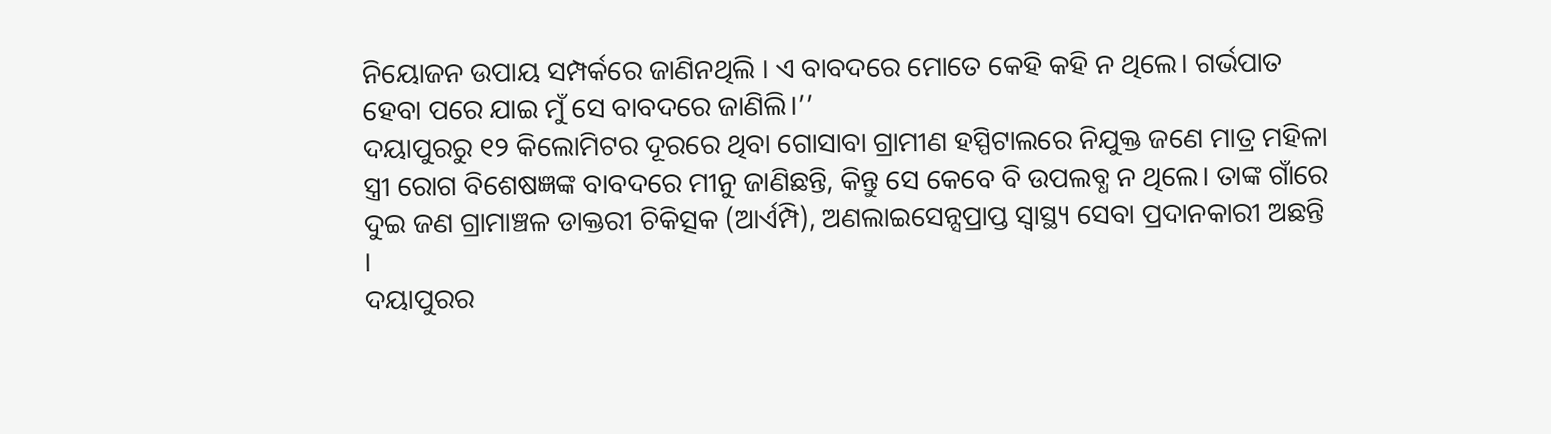ନିୟୋଜନ ଉପାୟ ସମ୍ପର୍କରେ ଜାଣିନଥିଲି । ଏ ବାବଦରେ ମୋତେ କେହି କହି ନ ଥିଲେ। ଗର୍ଭପାତ ହେବା ପରେ ଯାଇ ମୁଁ ସେ ବାବଦରେ ଜାଣିଲି।’’
ଦୟାପୁରରୁ ୧୨ କିଲୋମିଟର ଦୂରରେ ଥିବା ଗୋସାବା ଗ୍ରାମୀଣ ହସ୍ପିଟାଲରେ ନିଯୁକ୍ତ ଜଣେ ମାତ୍ର ମହିଳା ସ୍ତ୍ରୀ ରୋଗ ବିଶେଷଜ୍ଞଙ୍କ ବାବଦରେ ମୀନୁ ଜାଣିଛନ୍ତି, କିନ୍ତୁ ସେ କେବେ ବି ଉପଲବ୍ଧ ନ ଥିଲେ। ତାଙ୍କ ଗାଁରେ ଦୁଇ ଜଣ ଗ୍ରାମାଞ୍ଚଳ ଡାକ୍ତରୀ ଚିକିତ୍ସକ (ଆର୍ଏମ୍ପି), ଅଣଲାଇସେନ୍ସପ୍ରାପ୍ତ ସ୍ୱାସ୍ଥ୍ୟ ସେବା ପ୍ରଦାନକାରୀ ଅଛନ୍ତି ।
ଦୟାପୁରର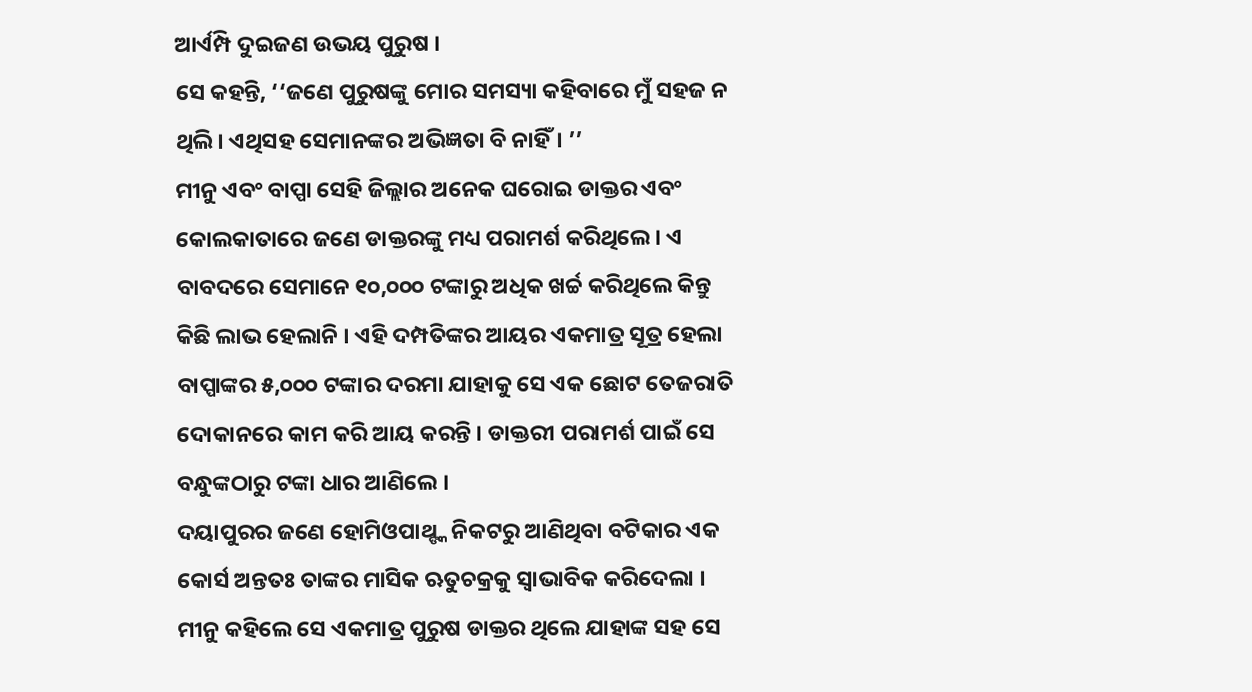ଆର୍ଏମ୍ପି ଦୁଇଜଣ ଉଭୟ ପୁରୁଷ ।
ସେ କହନ୍ତି, ‘‘ଜଣେ ପୁରୁଷଙ୍କୁ ମୋର ସମସ୍ୟା କହିବାରେ ମୁଁ ସହଜ ନ ଥିଲି। ଏଥିସହ ସେମାନଙ୍କର ଅଭିଜ୍ଞତା ବି ନାହିଁ। ’’
ମୀନୁ ଏବଂ ବାପ୍ପା ସେହି ଜିଲ୍ଲାର ଅନେକ ଘରୋଇ ଡାକ୍ତର ଏବଂ କୋଲକାତାରେ ଜଣେ ଡାକ୍ତରଙ୍କୁ ମଧ୍ୟ ପରାମର୍ଶ କରିଥିଲେ। ଏ ବାବଦରେ ସେମାନେ ୧୦,୦୦୦ ଟଙ୍କାରୁ ଅଧିକ ଖର୍ଚ୍ଚ କରିଥିଲେ କିନ୍ତୁ କିଛି ଲାଭ ହେଲାନି । ଏହି ଦମ୍ପତିଙ୍କର ଆୟର ଏକମାତ୍ର ସୂତ୍ର ହେଲା ବାପ୍ପାଙ୍କର ୫,୦୦୦ ଟଙ୍କାର ଦରମା ଯାହାକୁ ସେ ଏକ ଛୋଟ ତେଜରାତି ଦୋକାନରେ କାମ କରି ଆୟ କରନ୍ତି । ଡାକ୍ତରୀ ପରାମର୍ଶ ପାଇଁ ସେ ବନ୍ଧୁଙ୍କଠାରୁ ଟଙ୍କା ଧାର ଆଣିଲେ ।
ଦୟାପୁରର ଜଣେ ହୋମିଓପାଥ୍ଙ୍କ ନିକଟରୁ ଆଣିଥିବା ବଟିକାର ଏକ କୋର୍ସ ଅନ୍ତତଃ ତାଙ୍କର ମାସିକ ଋତୁଚକ୍ରକୁ ସ୍ୱାଭାବିକ କରିଦେଲା । ମୀନୁ କହିଲେ ସେ ଏକମାତ୍ର ପୁରୁଷ ଡାକ୍ତର ଥିଲେ ଯାହାଙ୍କ ସହ ସେ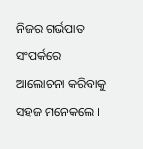ନିଜର ଗର୍ଭପାତ ସଂପର୍କରେ ଆଲୋଚନା କରିବାକୁ ସହଜ ମନେକଲେ ।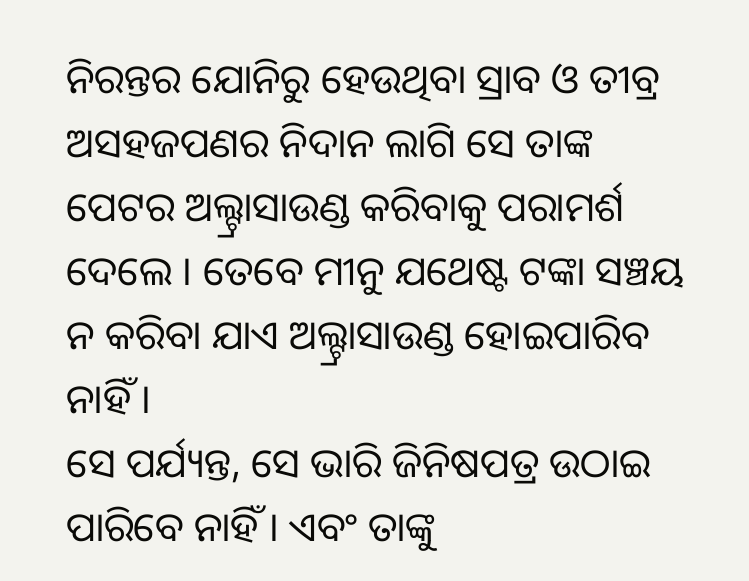ନିରନ୍ତର ଯୋନିରୁ ହେଉଥିବା ସ୍ରାବ ଓ ତୀବ୍ର ଅସହଜପଣର ନିଦାନ ଲାଗି ସେ ତାଙ୍କ ପେଟର ଅଲ୍ଟ୍ରାସାଉଣ୍ଡ କରିବାକୁ ପରାମର୍ଶ ଦେଲେ । ତେବେ ମୀନୁ ଯଥେଷ୍ଟ ଟଙ୍କା ସଞ୍ଚୟ ନ କରିବା ଯାଏ ଅଲ୍ଟ୍ରାସାଉଣ୍ଡ ହୋଇପାରିବ ନାହିଁ ।
ସେ ପର୍ଯ୍ୟନ୍ତ, ସେ ଭାରି ଜିନିଷପତ୍ର ଉଠାଇ ପାରିବେ ନାହିଁ । ଏବଂ ତାଙ୍କୁ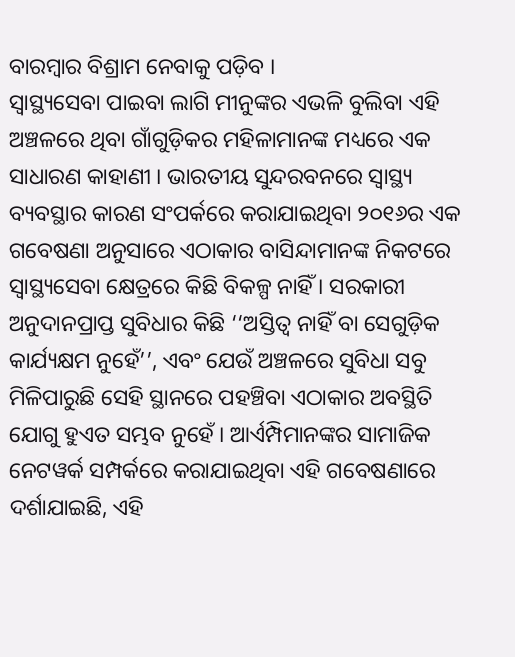ବାରମ୍ବାର ବିଶ୍ରାମ ନେବାକୁ ପଡ଼ିବ ।
ସ୍ୱାସ୍ଥ୍ୟସେବା ପାଇବା ଲାଗି ମୀନୁଙ୍କର ଏଭଳି ବୁଲିବା ଏହି ଅଞ୍ଚଳରେ ଥିବା ଗାଁଗୁଡ଼ିକର ମହିଳାମାନଙ୍କ ମଧ୍ୟରେ ଏକ ସାଧାରଣ କାହାଣୀ । ଭାରତୀୟ ସୁନ୍ଦରବନରେ ସ୍ୱାସ୍ଥ୍ୟ ବ୍ୟବସ୍ଥାର କାରଣ ସଂପର୍କରେ କରାଯାଇଥିବା ୨୦୧୬ର ଏକ ଗବେଷଣା ଅନୁସାରେ ଏଠାକାର ବାସିନ୍ଦାମାନଙ୍କ ନିକଟରେ ସ୍ୱାସ୍ଥ୍ୟସେବା କ୍ଷେତ୍ରରେ କିଛି ବିକଳ୍ପ ନାହିଁ । ସରକାରୀ ଅନୁଦାନପ୍ରାପ୍ତ ସୁବିଧାର କିଛି ‘‘ଅସ୍ତିତ୍ୱ ନାହିଁ ବା ସେଗୁଡ଼ିକ କାର୍ଯ୍ୟକ୍ଷମ ନୁହେଁ’’, ଏବଂ ଯେଉଁ ଅଞ୍ଚଳରେ ସୁବିଧା ସବୁ ମିଳିପାରୁଛି ସେହି ସ୍ଥାନରେ ପହଞ୍ଚିବା ଏଠାକାର ଅବସ୍ଥିତି ଯୋଗୁ ହୁଏତ ସମ୍ଭବ ନୁହେଁ । ଆର୍ଏମ୍ପିମାନଙ୍କର ସାମାଜିକ ନେଟୱର୍କ ସମ୍ପର୍କରେ କରାଯାଇଥିବା ଏହି ଗବେଷଣାରେ ଦର୍ଶାଯାଇଛି, ଏହି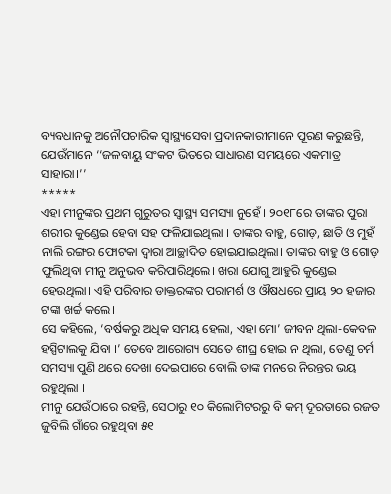ବ୍ୟବଧାନକୁ ଅନୌପଚାରିକ ସ୍ୱାସ୍ଥ୍ୟସେବା ପ୍ରଦାନକାରୀମାନେ ପୂରଣ କରୁଛନ୍ତି, ଯେଉଁମାନେ ‘‘ଜଳବାୟୁ ସଂକଟ ଭିତରେ ସାଧାରଣ ସମୟରେ ଏକମାତ୍ର ସାହାରା।’’
*****
ଏହା ମୀନୁଙ୍କର ପ୍ରଥମ ଗୁରୁତର ସ୍ୱାସ୍ଥ୍ୟ ସମସ୍ୟା ନୁହେଁ । ୨୦୧୮ରେ ତାଙ୍କର ପୁରା ଶରୀର କୁଣ୍ଡେଇ ହେବା ସହ ଫଳିଯାଇଥିଲା । ତାଙ୍କର ବାହୁ, ଗୋଡ଼, ଛାତି ଓ ମୁହଁ ନାଲି ରଙ୍ଗର ଫୋଟକା ଦ୍ୱାରା ଆଚ୍ଛାଦିତ ହୋଇଯାଇଥିଲା। ତାଙ୍କର ବାହୁ ଓ ଗୋଡ଼ ଫୁଲିଥିବା ମୀନୁ ଅନୁଭବ କରିପାରିଥିଲେ। ଖରା ଯୋଗୁ ଆହୁରି କୁଣ୍ଡେଇ ହେଉଥିଲା। ଏହି ପରିବାର ଡାକ୍ତରଙ୍କର ପରାମର୍ଶ ଓ ଔଷଧରେ ପ୍ରାୟ ୨୦ ହଜାର ଟଙ୍କା ଖର୍ଚ୍ଚ କଲେ।
ସେ କହିଲେ, ‘ବର୍ଷକରୁ ଅଧିକ ସମୟ ହେଲା, ଏହା ମୋ’ ଜୀବନ ଥିଲା-କେବଳ ହସ୍ପିଟାଲକୁ ଯିବା ।’ ତେବେ ଆରୋଗ୍ୟ ସେତେ ଶୀଘ୍ର ହୋଇ ନ ଥିଲା, ତେଣୁ ଚର୍ମ ସମସ୍ୟା ପୁଣି ଥରେ ଦେଖା ଦେଇପାରେ ବୋଲି ତାଙ୍କ ମନରେ ନିରନ୍ତର ଭୟ ରହୁଥିଲା ।
ମୀନୁ ଯେଉଁଠାରେ ରହନ୍ତି, ସେଠାରୁ ୧୦ କିଲୋମିଟରରୁ ବି କମ୍ ଦୂରତାରେ ରଜତ ଜୁବିଲି ଗାଁରେ ରହୁଥିବା ୫୧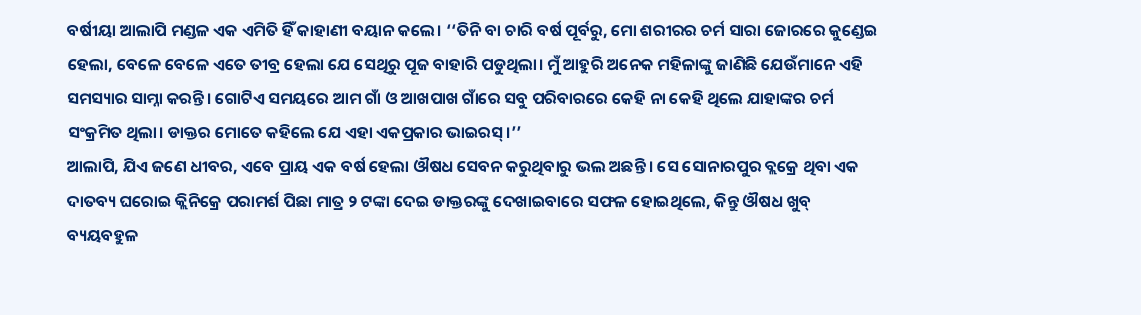ବର୍ଷୀୟା ଆଲାପି ମଣ୍ଡଳ ଏକ ଏମିତି ହିଁ କାହାଣୀ ବୟାନ କଲେ। ‘‘ତିନି ବା ଚାରି ବର୍ଷ ପୂର୍ବରୁ, ମୋ ଶରୀରର ଚର୍ମ ସାରା ଜୋରରେ କୁଣ୍ଡେଇ ହେଲା, ବେଳେ ବେଳେ ଏତେ ତୀବ୍ର ହେଲା ଯେ ସେଥିରୁ ପୂଜ ବାହାରି ପଡୁଥିଲା। ମୁଁ ଆହୁରି ଅନେକ ମହିଳାଙ୍କୁ ଜାଣିଛି ଯେଉଁମାନେ ଏହି ସମସ୍ୟାର ସାମ୍ନା କରନ୍ତି। ଗୋଟିଏ ସମୟରେ ଆମ ଗାଁ ଓ ଆଖପାଖ ଗାଁରେ ସବୁ ପରିବାରରେ କେହି ନା କେହି ଥିଲେ ଯାହାଙ୍କର ଚର୍ମ ସଂକ୍ରମିତ ଥିଲା। ଡାକ୍ତର ମୋତେ କହିଲେ ଯେ ଏହା ଏକପ୍ରକାର ଭାଇରସ୍।’’
ଆଲାପି, ଯିଏ ଜଣେ ଧୀବର, ଏବେ ପ୍ରାୟ ଏକ ବର୍ଷ ହେଲା ଔଷଧ ସେବନ କରୁଥିବାରୁ ଭଲ ଅଛନ୍ତି । ସେ ସୋନାରପୁର ବ୍ଲକ୍ରେ ଥିବା ଏକ ଦାତବ୍ୟ ଘରୋଇ କ୍ଲିନିକ୍ରେ ପରାମର୍ଶ ପିଛା ମାତ୍ର ୨ ଟଙ୍କା ଦେଇ ଡାକ୍ତରଙ୍କୁ ଦେଖାଇବାରେ ସଫଳ ହୋଇଥିଲେ, କିନ୍ତୁ ଔଷଧ ଖୁବ୍ ବ୍ୟୟବହୁଳ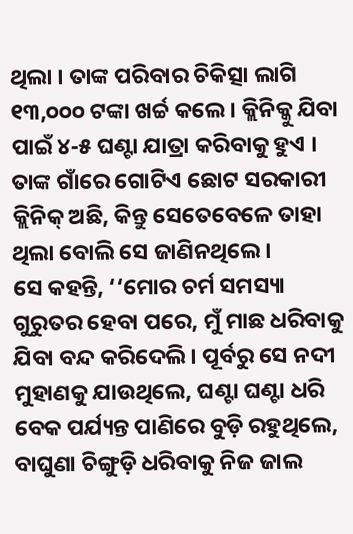ଥିଲା । ତାଙ୍କ ପରିବାର ଚିକିତ୍ସା ଲାଗି ୧୩,୦୦୦ ଟଙ୍କା ଖର୍ଚ୍ଚ କଲେ । କ୍ଲିନିକ୍କୁ ଯିବା ପାଇଁ ୪-୫ ଘଣ୍ଟା ଯାତ୍ରା କରିବାକୁ ହୁଏ । ତାଙ୍କ ଗାଁରେ ଗୋଟିଏ ଛୋଟ ସରକାରୀ କ୍ଲିନିକ୍ ଅଛି, କିନ୍ତୁ ସେତେବେଳେ ତାହା ଥିଲା ବୋଲି ସେ ଜାଣିନଥିଲେ ।
ସେ କହନ୍ତି, ‘‘ମୋର ଚର୍ମ ସମସ୍ୟା ଗୁରୁତର ହେବା ପରେ, ମୁଁ ମାଛ ଧରିବାକୁ ଯିବା ବନ୍ଦ କରିଦେଲି । ପୂର୍ବରୁ ସେ ନଦୀ ମୁହାଣକୁ ଯାଉଥିଲେ, ଘଣ୍ଟା ଘଣ୍ଟା ଧରି ବେକ ପର୍ଯ୍ୟନ୍ତ ପାଣିରେ ବୁଡ଼ି ରହୁଥିଲେ, ବାଘୁଣା ଚିଙ୍ଗୁଡ଼ି ଧରିବାକୁ ନିଜ ଜାଲ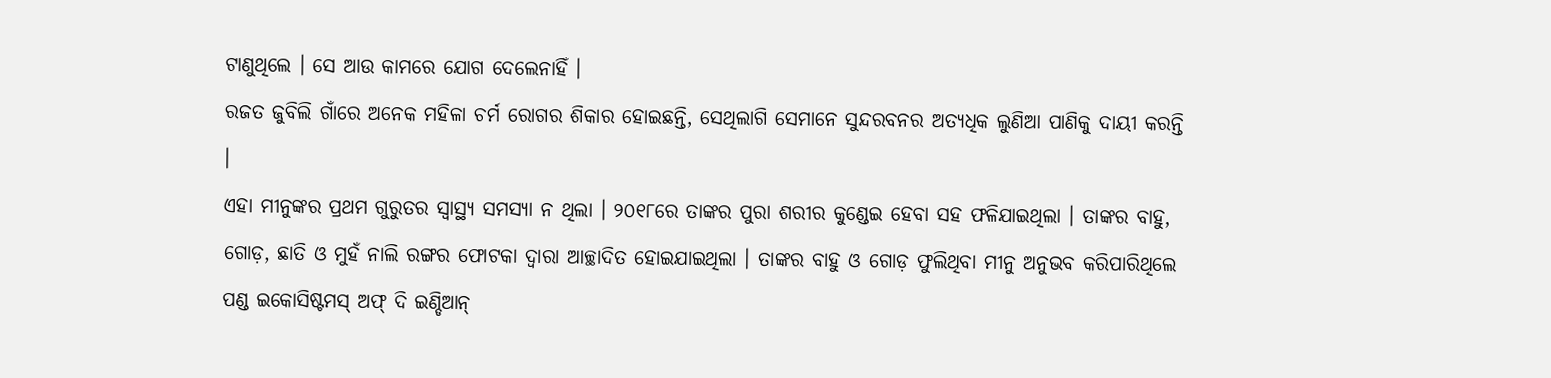ଟାଣୁଥିଲେ । ସେ ଆଉ କାମରେ ଯୋଗ ଦେଲେନାହିଁ ।
ରଜତ ଜୁବିଲି ଗାଁରେ ଅନେକ ମହିଳା ଚର୍ମ ରୋଗର ଶିକାର ହୋଇଛନ୍ତି, ସେଥିଲାଗି ସେମାନେ ସୁନ୍ଦରବନର ଅତ୍ୟଧିକ ଲୁଣିଆ ପାଣିକୁ ଦାୟୀ କରନ୍ତି ।
ଏହା ମୀନୁଙ୍କର ପ୍ରଥମ ଗୁରୁତର ସ୍ୱାସ୍ଥ୍ୟ ସମସ୍ୟା ନ ଥିଲା । ୨୦୧୮ରେ ତାଙ୍କର ପୁରା ଶରୀର କୁଣ୍ଡେଇ ହେବା ସହ ଫଳିଯାଇଥିଲା । ତାଙ୍କର ବାହୁ, ଗୋଡ଼, ଛାତି ଓ ମୁହଁ ନାଲି ରଙ୍ଗର ଫୋଟକା ଦ୍ୱାରା ଆଚ୍ଛାଦିତ ହୋଇଯାଇଥିଲା । ତାଙ୍କର ବାହୁ ଓ ଗୋଡ଼ ଫୁଲିଥିବା ମୀନୁ ଅନୁଭବ କରିପାରିଥିଲେ
ପଣ୍ଡ ଇକୋସିଷ୍ଟମସ୍ ଅଫ୍ ଦି ଇଣ୍ଡିଆନ୍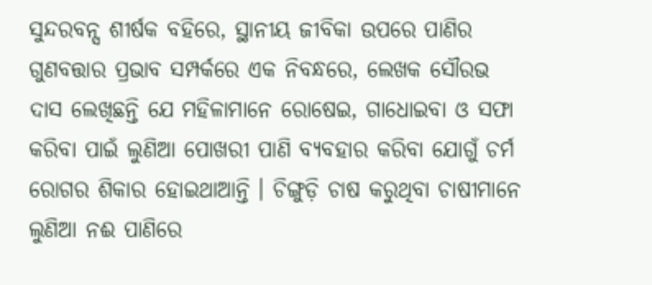ସୁନ୍ଦରବନ୍ସ ଶୀର୍ଷକ ବହିରେ, ସ୍ଥାନୀୟ ଜୀବିକା ଉପରେ ପାଣିର ଗୁଣବତ୍ତାର ପ୍ରଭାବ ସମ୍ପର୍କରେ ଏକ ନିବନ୍ଧରେ, ଲେଖକ ସୌରଭ ଦାସ ଲେଖିଛନ୍ତି ଯେ ମହିଳାମାନେ ରୋଷେଇ, ଗାଧୋଇବା ଓ ସଫା କରିବା ପାଇଁ ଲୁଣିଆ ପୋଖରୀ ପାଣି ବ୍ୟବହାର କରିବା ଯୋଗୁଁ ଚର୍ମ ରୋଗର ଶିକାର ହୋଇଥାଆନ୍ତି । ଚିଙ୍ଗୁଡ଼ି ଚାଷ କରୁଥିବା ଚାଷୀମାନେ ଲୁଣିଆ ନଈ ପାଣିରେ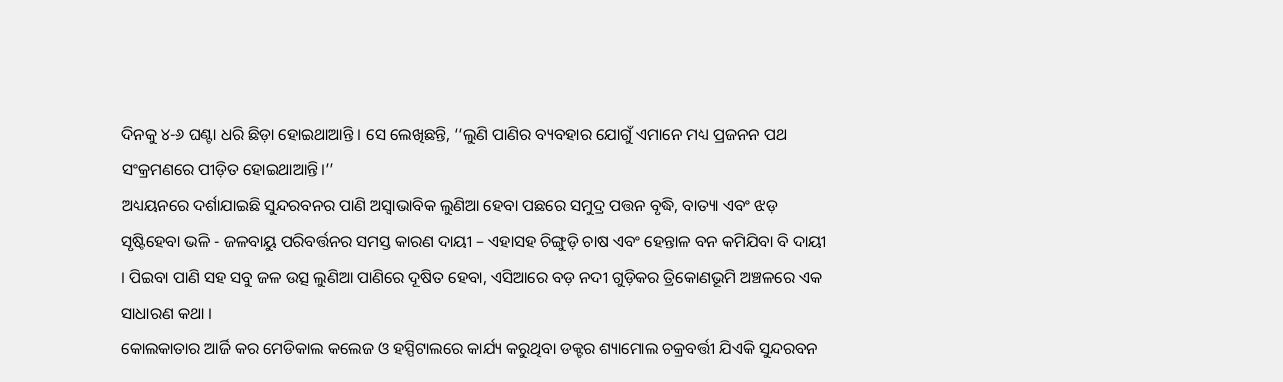ଦିନକୁ ୪-୬ ଘଣ୍ଟା ଧରି ଛିଡ଼ା ହୋଇଥାଆନ୍ତି । ସେ ଲେଖିଛନ୍ତି, ‘‘ଲୁଣି ପାଣିର ବ୍ୟବହାର ଯୋଗୁଁ ଏମାନେ ମଧ୍ୟ ପ୍ରଜନନ ପଥ ସଂକ୍ରମଣରେ ପୀଡ଼ିତ ହୋଇଥାଆନ୍ତି।’’
ଅଧ୍ୟୟନରେ ଦର୍ଶାଯାଇଛି ସୁନ୍ଦରବନର ପାଣି ଅସ୍ୱାଭାବିକ ଲୁଣିଆ ହେବା ପଛରେ ସମୁଦ୍ର ପତ୍ତନ ବୃଦ୍ଧି, ବାତ୍ୟା ଏବଂ ଝଡ଼ ସୃଷ୍ଟିହେବା ଭଳି - ଜଳବାୟୁ ପରିବର୍ତ୍ତନର ସମସ୍ତ କାରଣ ଦାୟୀ – ଏହାସହ ଚିଙ୍ଗୁଡ଼ି ଚାଷ ଏବଂ ହେନ୍ତାଳ ବନ କମିଯିବା ବି ଦାୟୀ । ପିଇବା ପାଣି ସହ ସବୁ ଜଳ ଉତ୍ସ ଲୁଣିଆ ପାଣିରେ ଦୂଷିତ ହେବା, ଏସିଆରେ ବଡ଼ ନଦୀ ଗୁଡ଼ିକର ତ୍ରିକୋଣଭୂମି ଅଞ୍ଚଳରେ ଏକ ସାଧାରଣ କଥା ।
କୋଲକାତାର ଆର୍ଜି କର ମେଡିକାଲ କଲେଜ ଓ ହସ୍ପିଟାଲରେ କାର୍ଯ୍ୟ କରୁଥିବା ଡକ୍ଟର ଶ୍ୟାମୋଲ ଚକ୍ରବର୍ତ୍ତୀ ଯିଏକି ସୁନ୍ଦରବନ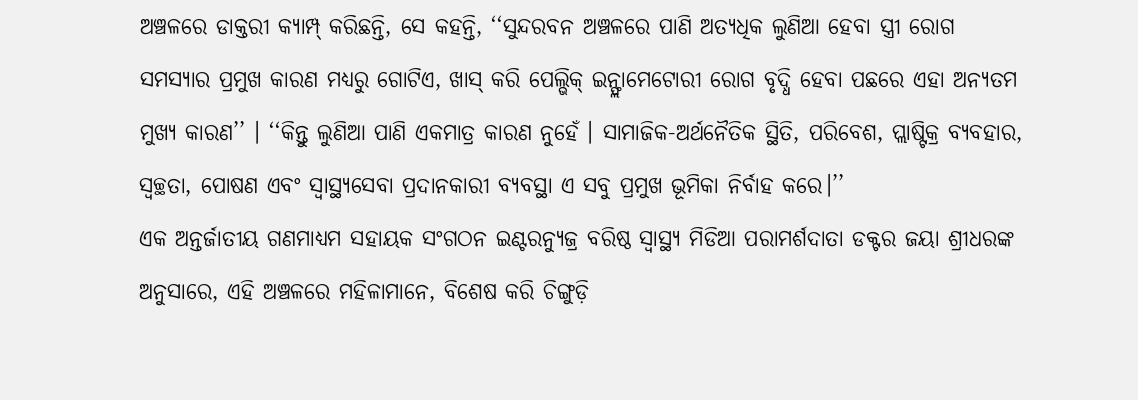ଅଞ୍ଚଳରେ ଡାକ୍ତରୀ କ୍ୟାମ୍ପ୍ କରିଛନ୍ତି, ସେ କହନ୍ତି, ‘‘ସୁନ୍ଦରବନ ଅଞ୍ଚଳରେ ପାଣି ଅତ୍ୟଧିକ ଲୁଣିଆ ହେବା ସ୍ତ୍ରୀ ରୋଗ ସମସ୍ୟାର ପ୍ରମୁଖ କାରଣ ମଧ୍ୟରୁ ଗୋଟିଏ, ଖାସ୍ କରି ପେଲ୍ଭିକ୍ ଇନ୍ଫ୍ଲାମେଟୋରୀ ରୋଗ ବୃଦ୍ଧି ହେବା ପଛରେ ଏହା ଅନ୍ୟତମ ମୁଖ୍ୟ କାରଣ’’ । ‘‘କିନ୍ତୁ ଲୁଣିଆ ପାଣି ଏକମାତ୍ର କାରଣ ନୁହେଁ । ସାମାଜିକ-ଅର୍ଥନୈତିକ ସ୍ଥିତି, ପରିବେଶ, ପ୍ଲାଷ୍ଟିକ୍ର ବ୍ୟବହାର, ସ୍ୱଚ୍ଛତା, ପୋଷଣ ଏବଂ ସ୍ୱାସ୍ଥ୍ୟସେବା ପ୍ରଦାନକାରୀ ବ୍ୟବସ୍ଥା ଏ ସବୁ ପ୍ରମୁଖ ଭୂମିକା ନିର୍ବାହ କରେ।’’
ଏକ ଅନ୍ତର୍ଜାତୀୟ ଗଣମାଧ୍ୟମ ସହାୟକ ସଂଗଠନ ଇଣ୍ଟରନ୍ୟୁଜ୍ର ବରିଷ୍ଠ ସ୍ୱାସ୍ଥ୍ୟ ମିଡିଆ ପରାମର୍ଶଦାତା ଡକ୍ଟର ଜୟା ଶ୍ରୀଧରଙ୍କ ଅନୁସାରେ, ଏହି ଅଞ୍ଚଳରେ ମହିଳାମାନେ, ବିଶେଷ କରି ଚିଙ୍ଗୁଡ଼ି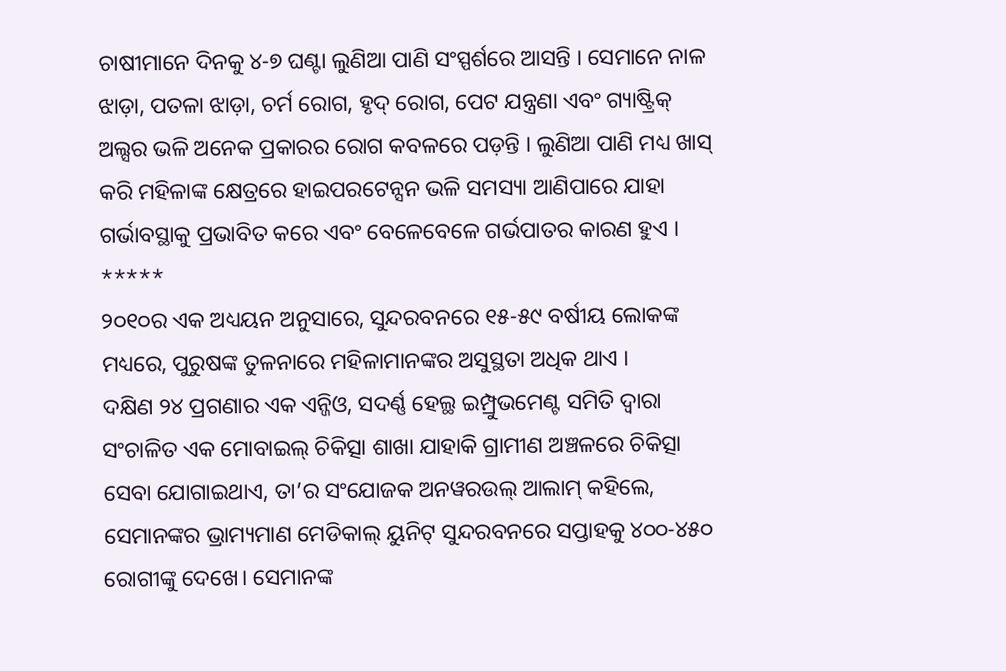ଚାଷୀମାନେ ଦିନକୁ ୪-୭ ଘଣ୍ଟା ଲୁଣିଆ ପାଣି ସଂସ୍ପର୍ଶରେ ଆସନ୍ତି । ସେମାନେ ନାଳ ଝାଡ଼ା, ପତଳା ଝାଡ଼ା, ଚର୍ମ ରୋଗ, ହୃଦ୍ ରୋଗ, ପେଟ ଯନ୍ତ୍ରଣା ଏବଂ ଗ୍ୟାଷ୍ଟ୍ରିକ୍ ଅଲ୍ସର ଭଳି ଅନେକ ପ୍ରକାରର ରୋଗ କବଳରେ ପଡ଼ନ୍ତି । ଲୁଣିଆ ପାଣି ମଧ୍ୟ ଖାସ୍ କରି ମହିଳାଙ୍କ କ୍ଷେତ୍ରରେ ହାଇପରଟେନ୍ସନ ଭଳି ସମସ୍ୟା ଆଣିପାରେ ଯାହା ଗର୍ଭାବସ୍ଥାକୁ ପ୍ରଭାବିତ କରେ ଏବଂ ବେଳେବେଳେ ଗର୍ଭପାତର କାରଣ ହୁଏ ।
*****
୨୦୧୦ର ଏକ ଅଧ୍ୟୟନ ଅନୁସାରେ, ସୁନ୍ଦରବନରେ ୧୫-୫୯ ବର୍ଷୀୟ ଲୋକଙ୍କ ମଧ୍ୟରେ, ପୁରୁଷଙ୍କ ତୁଳନାରେ ମହିଳାମାନଙ୍କର ଅସୁସ୍ଥତା ଅଧିକ ଥାଏ ।
ଦକ୍ଷିଣ ୨୪ ପ୍ରଗଣାର ଏକ ଏନ୍ଜିଓ, ସଦର୍ଣ୍ଣ ହେଲ୍ଥ ଇମ୍ପ୍ରୁଭମେଣ୍ଟ ସମିତି ଦ୍ୱାରା ସଂଚାଳିତ ଏକ ମୋବାଇଲ୍ ଚିକିତ୍ସା ଶାଖା ଯାହାକି ଗ୍ରାମୀଣ ଅଞ୍ଚଳରେ ଚିକିତ୍ସା ସେବା ଯୋଗାଇଥାଏ, ତା’ର ସଂଯୋଜକ ଅନୱରଉଲ୍ ଆଲାମ୍ କହିଲେ, ସେମାନଙ୍କର ଭ୍ରାମ୍ୟମାଣ ମେଡିକାଲ୍ ୟୁନିଟ୍ ସୁନ୍ଦରବନରେ ସପ୍ତାହକୁ ୪୦୦-୪୫୦ ରୋଗୀଙ୍କୁ ଦେଖେ। ସେମାନଙ୍କ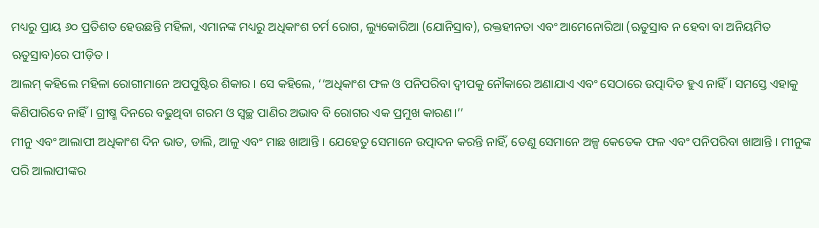ମଧ୍ୟରୁ ପ୍ରାୟ ୬୦ ପ୍ରତିଶତ ହେଉଛନ୍ତି ମହିଳା, ଏମାନଙ୍କ ମଧ୍ୟରୁ ଅଧିକାଂଶ ଚର୍ମ ରୋଗ, ଲ୍ୟୁକୋରିଆ (ଯୋନିସ୍ରାବ), ରକ୍ତହୀନତା ଏବଂ ଆମେନୋରିଆ (ଋତୁସ୍ରାବ ନ ହେବା ବା ଅନିୟମିତ ଋତୁସ୍ରାବ)ରେ ପୀଡ଼ିତ ।
ଆଲମ୍ କହିଲେ ମହିଳା ରୋଗୀମାନେ ଅପପୁଷ୍ଟିର ଶିକାର । ସେ କହିଲେ, ‘‘ଅଧିକାଂଶ ଫଳ ଓ ପନିପରିବା ଦ୍ୱୀପକୁ ନୌକାରେ ଅଣାଯାଏ ଏବଂ ସେଠାରେ ଉତ୍ପାଦିତ ହୁଏ ନାହିଁ । ସମସ୍ତେ ଏହାକୁ କିଣିପାରିବେ ନାହିଁ । ଗ୍ରୀଷ୍ମ ଦିନରେ ବଢୁଥିବା ଗରମ ଓ ସ୍ୱଚ୍ଛ ପାଣିର ଅଭାବ ବି ରୋଗର ଏକ ପ୍ରମୁଖ କାରଣ।’’
ମୀନୁ ଏବଂ ଆଲାପୀ ଅଧିକାଂଶ ଦିନ ଭାତ, ଡାଲି, ଆଳୁ ଏବଂ ମାଛ ଖାଆନ୍ତି । ଯେହେତୁ ସେମାନେ ଉତ୍ପାଦନ କରନ୍ତି ନାହିଁ, ତେଣୁ ସେମାନେ ଅଳ୍ପ କେତେକ ଫଳ ଏବଂ ପନିପରିବା ଖାଆନ୍ତି । ମୀନୁଙ୍କ ପରି ଆଲାପୀଙ୍କର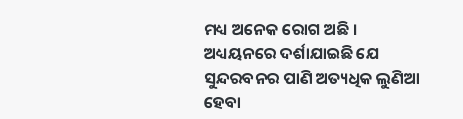ମଧ୍ୟ ଅନେକ ରୋଗ ଅଛି ।
ଅଧ୍ୟୟନରେ ଦର୍ଶାଯାଇଛି ଯେ ସୁନ୍ଦରବନର ପାଣି ଅତ୍ୟଧିକ ଲୁଣିଆ ହେବା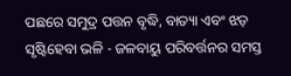ପଛରେ ସମୁଦ୍ର ପତ୍ତନ ବୃଦ୍ଧି, ବାତ୍ୟା ଏବଂ ଝଡ଼ ସୃଷ୍ଟିହେବା ଭଳି - ଜଳବାୟୁ ପରିବର୍ତ୍ତନର ସମସ୍ତ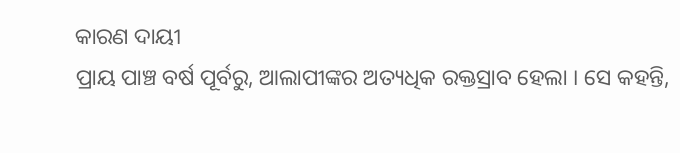କାରଣ ଦାୟୀ
ପ୍ରାୟ ପାଞ୍ଚ ବର୍ଷ ପୂର୍ବରୁ, ଆଲାପୀଙ୍କର ଅତ୍ୟଧିକ ରକ୍ତସ୍ରାବ ହେଲା । ସେ କହନ୍ତି,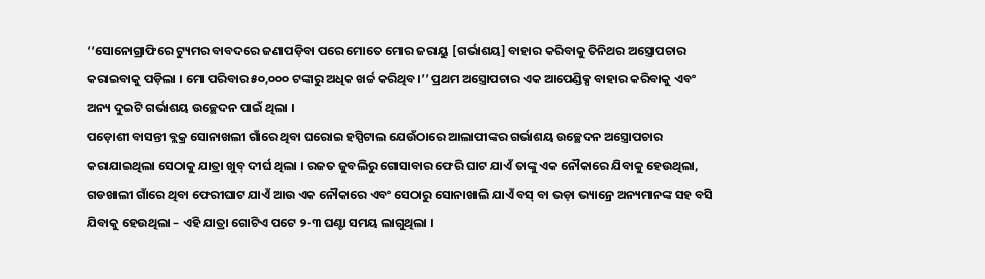‘‘ସୋନୋଗ୍ରାଫିରେ ଟ୍ୟୁମର ବାବଦରେ ଜଣାପଡ଼ିବା ପରେ ମୋତେ ମୋର ଜରାୟୁ [ଗର୍ଭାଶୟ] ବାହାର କରିବାକୁ ତିନିଥର ଅସ୍ତ୍ରୋପଚାର କରାଇବାକୁ ପଡ଼ିଲା । ମୋ ପରିବାର ୫୦,୦୦୦ ଟଙ୍କାରୁ ଅଧିକ ଖର୍ଚ୍ଚ କରିଥିବ।’’ ପ୍ରଥମ ଅସ୍ତ୍ରୋପଚାର ଏକ ଆପେଣ୍ଡିକ୍ସ ବାହାର କରିବାକୁ ଏବଂ ଅନ୍ୟ ଦୁଇଟି ଗର୍ଭାଶୟ ଉଚ୍ଛେଦନ ପାଇଁ ଥିଲା ।
ପଡ଼ୋଶୀ ବାସନ୍ତୀ ବ୍ଲକ୍ର ସୋନାଖଲୀ ଗାଁରେ ଥିବା ଘରୋଇ ହସ୍ପିଟାଲ ଯେଉଁଠାରେ ଆଲାପୀଙ୍କର ଗର୍ଭାଶୟ ଉଚ୍ଛେଦନ ଅସ୍ତ୍ରୋପଚାର କରାଯାଇଥିଲା ସେଠାକୁ ଯାତ୍ରା ଖୁବ୍ ଦୀର୍ଘ ଥିଲା । ରଜତ ଜୁବଲିରୁ ଗୋସାବାର ଫେରି ଘାଟ ଯାଏଁ ତାଙ୍କୁ ଏକ ନୌକାରେ ଯିବାକୁ ହେଉଥିଲା, ଗଡଖାଲୀ ଗାଁରେ ଥିବା ଫେରୀଘାଟ ଯାଏଁ ଆଉ ଏକ ନୌକାରେ ଏବଂ ସେଠାରୁ ସୋନାଖାଲି ଯାଏଁ ବସ୍ ବା ଭଡ଼ା ଭ୍ୟାନ୍ରେ ଅନ୍ୟମାନଙ୍କ ସହ ବସି ଯିବାକୁ ହେଉଥିଲା – ଏହି ଯାତ୍ରା ଗୋଟିଏ ପଟେ ୨-୩ ଘଣ୍ଟା ସମୟ ଲାଗୁଥିଲା ।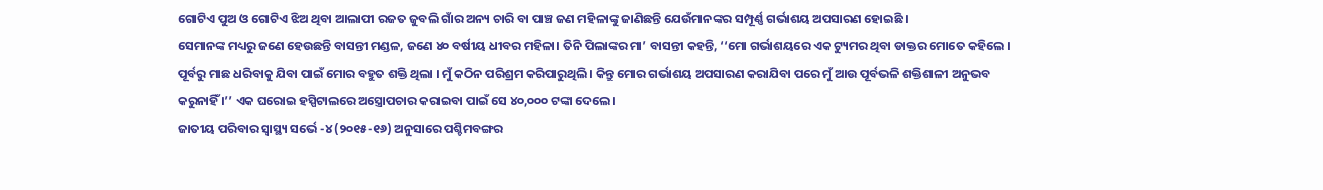ଗୋଟିଏ ପୁଅ ଓ ଗୋଟିଏ ଝିଅ ଥିବା ଆଲାପୀ ରଜତ ଜୁବଲି ଗାଁର ଅନ୍ୟ ଚାରି ବା ପାଞ୍ଚ ଜଣ ମହିଳାଙ୍କୁ ଜାଣିଛନ୍ତି ଯେଉଁମାନଙ୍କର ସମ୍ପୂର୍ଣ୍ଣ ଗର୍ଭାଶୟ ଅପସାରଣ ହୋଇଛି ।
ସେମାନଙ୍କ ମଧ୍ୟରୁ ଜଣେ ହେଉଛନ୍ତି ବାସନ୍ତୀ ମଣ୍ଡଳ, ଜଣେ ୪୦ ବର୍ଷୀୟ ଧୀବର ମହିଳା। ତିନି ପିଲାଙ୍କର ମା’ ବାସନ୍ତୀ କହନ୍ତି, ‘‘ମୋ ଗର୍ଭାଶୟରେ ଏକ ଟ୍ୟୁମର ଥିବା ଡାକ୍ତର ମୋତେ କହିଲେ । ପୂର୍ବରୁ ମାଛ ଧରିବାକୁ ଯିବା ପାଇଁ ମୋର ବହୁତ ଶକ୍ତି ଥିଲା । ମୁଁ କଠିନ ପରିଶ୍ରମ କରିପାରୁଥିଲି । କିନ୍ତୁ ମୋର ଗର୍ଭାଶୟ ଅପସାରଣ କରାଯିବା ପରେ ମୁଁ ଆଉ ପୂର୍ବଭଳି ଶକ୍ତିଶାଳୀ ଅନୁଭବ କରୁନାହିଁ ।’’ ଏକ ଘରୋଇ ହସ୍ପିଟାଲରେ ଅସ୍ତ୍ରୋପଚାର କରାଇବା ପାଇଁ ସେ ୪୦,୦୦୦ ଟଙ୍କା ଦେଲେ।
ଜାତୀୟ ପରିବାର ସ୍ୱାସ୍ଥ୍ୟ ସର୍ଭେ -୪ (୨୦୧୫-୧୬) ଅନୁସାରେ ପଶ୍ଚିମବଙ୍ଗର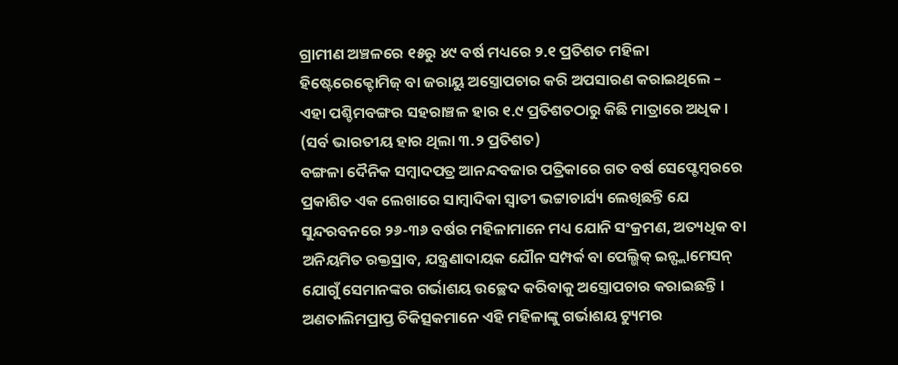ଗ୍ରାମୀଣ ଅଞ୍ଚଳରେ ୧୫ରୁ ୪୯ ବର୍ଷ ମଧ୍ୟରେ ୨.୧ ପ୍ରତିଶତ ମହିଳା ହିଷ୍ଟେରେକ୍ଟୋମିଜ୍ ବା ଜରାୟୁ ଅସ୍ତ୍ରୋପଚାର କରି ଅପସାରଣ କରାଇଥିଲେ – ଏହା ପଶ୍ଚିମବଙ୍ଗର ସହରାଞ୍ଚଳ ହାର ୧.୯ ପ୍ରତିଶତଠାରୁ କିଛି ମାତ୍ରାରେ ଅଧିକ । (ସର୍ବ ଭାରତୀୟ ହାର ଥିଲା ୩.୨ ପ୍ରତିଶତ)
ବଙ୍ଗଳା ଦୈନିକ ସମ୍ବାଦପତ୍ର ଆନନ୍ଦବଜାର ପତ୍ରିକାରେ ଗତ ବର୍ଷ ସେପ୍ଟେମ୍ବରରେ ପ୍ରକାଶିତ ଏକ ଲେଖାରେ ସାମ୍ବାଦିକା ସ୍ୱାତୀ ଭଟ୍ଟାଚାର୍ଯ୍ୟ ଲେଖିଛନ୍ତି ଯେ ସୁନ୍ଦରବନରେ ୨୬-୩୬ ବର୍ଷର ମହିଳାମାନେ ମଧ୍ୟ ଯୋନି ସଂକ୍ରମଣ, ଅତ୍ୟଧିକ ବା ଅନିୟମିତ ରକ୍ତସ୍ରାବ, ଯନ୍ତ୍ରଣାଦାୟକ ଯୌନ ସମ୍ପର୍କ ବା ପେଲ୍ଭିକ୍ ଇନ୍ଫ୍ଲାମେସନ୍ ଯୋଗୁଁ ସେମାନଙ୍କର ଗର୍ଭାଶୟ ଉଚ୍ଛେଦ କରିବାକୁ ଅସ୍ତ୍ରୋପଚାର କରାଇଛନ୍ତି ।
ଅଣତାଲିମପ୍ରାପ୍ତ ଚିକିତ୍ସକମାନେ ଏହି ମହିଳାଙ୍କୁ ଗର୍ଭାଶୟ ଟ୍ୟୁମର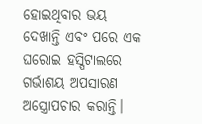ହୋଇଥିବାର ଭୟ ଦେଖାନ୍ତି ଏବଂ ପରେ ଏକ ଘରୋଇ ହସ୍ପିଟାଲରେ ଗର୍ଭାଶୟ ଅପସାରଣ ଅସ୍ତ୍ରୋପଚାର କରାନ୍ତି।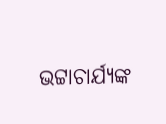ଭଟ୍ଟାଚାର୍ଯ୍ୟଙ୍କ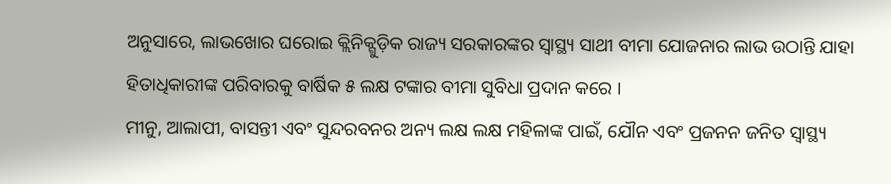ଅନୁସାରେ, ଲାଭଖୋର ଘରୋଇ କ୍ଲିନିକ୍ଗୁଡ଼ିକ ରାଜ୍ୟ ସରକାରଙ୍କର ସ୍ୱାସ୍ଥ୍ୟ ସାଥୀ ବୀମା ଯୋଜନାର ଲାଭ ଉଠାନ୍ତି ଯାହା ହିତାଧିକାରୀଙ୍କ ପରିବାରକୁ ବାର୍ଷିକ ୫ ଲକ୍ଷ ଟଙ୍କାର ବୀମା ସୁବିଧା ପ୍ରଦାନ କରେ ।
ମୀନୁ, ଆଲାପୀ, ବାସନ୍ତୀ ଏବଂ ସୁନ୍ଦରବନର ଅନ୍ୟ ଲକ୍ଷ ଲକ୍ଷ ମହିଳାଙ୍କ ପାଇଁ, ଯୌନ ଏବଂ ପ୍ରଜନନ ଜନିତ ସ୍ୱାସ୍ଥ୍ୟ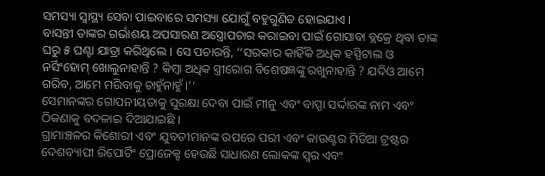ସମସ୍ୟା ସ୍ୱାସ୍ଥ୍ୟ ସେବା ପାଇବାରେ ସମସ୍ୟା ଯୋଗୁଁ ବହୁଗୁଣିତ ହୋଇଯାଏ ।
ବାସନ୍ତୀ ତାଙ୍କର ଗର୍ଭାଶୟ ଅପସାରଣ ଅସ୍ତ୍ରୋପଚାର କରାଇବା ପାଇଁ ଗୋସାବା ବ୍ଲକ୍ରେ ଥିବା ତାଙ୍କ ଘରୁ ୫ ଘଣ୍ଟା ଯାତ୍ରା କରିଥିଲେ । ସେ ପଚାରନ୍ତି, ‘‘ସରକାର କାହିଁକି ଅଧିକ ହସ୍ପିଟାଲ ଓ ନର୍ସିଂହୋମ୍ ଖୋଲୁନାହାନ୍ତି ? କିମ୍ବା ଅଧିକ ସ୍ତ୍ରୀରୋଗ ବିଶେଷଜ୍ଞଙ୍କୁ ରଖୁନାହାନ୍ତି ? ଯଦିଓ ଆମେ ଗରିବ, ଆମେ ମରିବାକୁ ଚାହୁଁନାହୁଁ ।’’
ସେମାନଙ୍କର ଗୋପନୀୟତାକୁ ସୁରକ୍ଷା ଦେବା ପାଇଁ ମୀନୁ ଏବଂ ବାପ୍ପା ସର୍ଦ୍ଦାରଙ୍କ ନାମ ଏବଂ ଠିକଣାକୁ ବଦଳାଇ ଦିଆଯାଇଛି ।
ଗ୍ରାମାଞ୍ଚଳର କିଶୋରୀ ଏବଂ ଯୁବତୀମାନଙ୍କ ଉପରେ ପରୀ ଏବଂ କାଉଣ୍ଟର ମିଡିଆ ଟ୍ରଷ୍ଟର ଦେଶବ୍ୟାପୀ ରିପୋର୍ଟିଂ ପ୍ରୋଜେକ୍ଟ ହେଉଛି ସାଧାରଣ ଲୋକଙ୍କ ସ୍ୱର ଏବଂ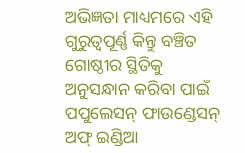ଅଭିଜ୍ଞତା ମାଧ୍ୟମରେ ଏହି ଗୁରୁତ୍ୱପୂର୍ଣ୍ଣ କିନ୍ତୁ ବଞ୍ଚିତ ଗୋଷ୍ଠୀର ସ୍ଥିତିକୁ ଅନୁସନ୍ଧାନ କରିବା ପାଇଁ ପପୁଲେସନ୍ ଫାଉଣ୍ଡେସନ୍ ଅଫ୍ ଇଣ୍ଡିଆ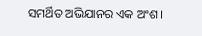ସମର୍ଥିତ ଅଭିଯାନର ଏକ ଅଂଶ ।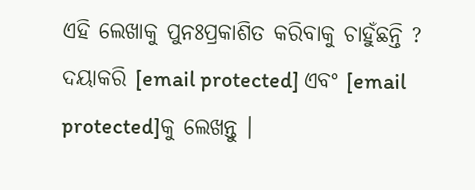ଏହି ଲେଖାକୁ ପୁନଃପ୍ରକାଶିତ କରିବାକୁ ଚାହୁଁଛନ୍ତି ? ଦୟାକରି [email protected] ଏବଂ [email protected]କୁ ଲେଖନ୍ତୁ ।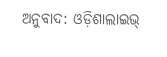ଅନୁବାଦ: ଓଡ଼ିଶାଲାଇଭ୍